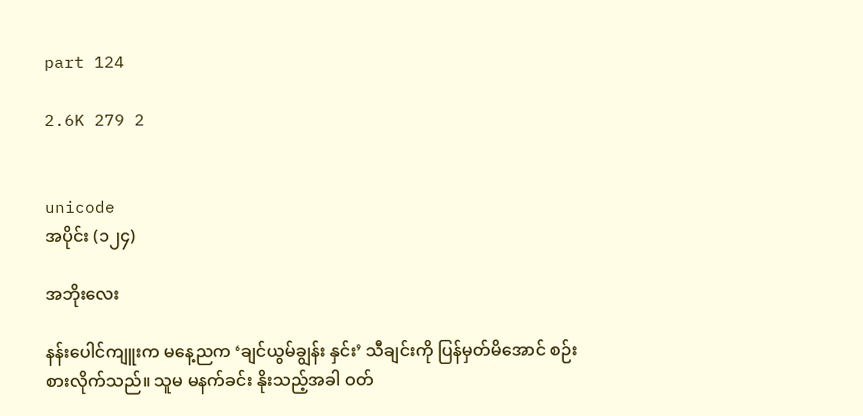part 124

2.6K 279 2


unicode
အပိုင်း (၁၂၄)

အဘိုးလေး

နန်းပေါင်ကျူးက မနေ့ညက ‘ချင်ယွမ်ချွန်း နှင်း’ သီချင်းကို ပြန်မှတ်မိအောင် စဉ်းစားလိုက်သည်။ သူမ မနက်ခင်း နိုးသည့်အခါ ဝတ်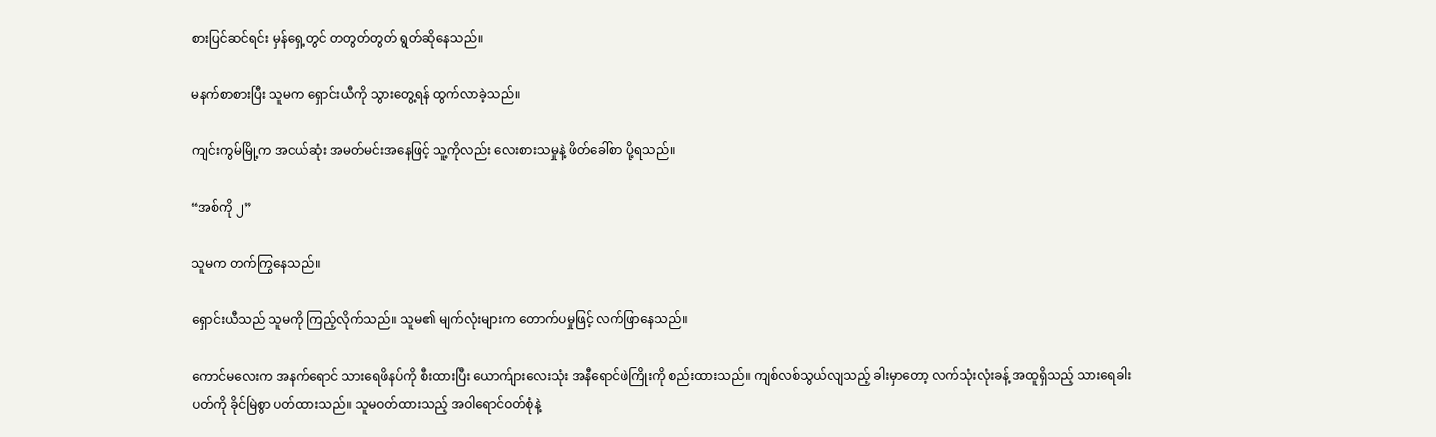စားပြင်ဆင်ရင်း မှန်ရှေ့တွင် တတွတ်တွတ် ရွတ်ဆိုနေသည်။

မနက်စာစားပြီး သူမက ရှောင်းယီကို သွားတွေ့ရန် ထွက်လာခဲ့သည်။

ကျင်းကွမ်မြို့က အငယ်ဆုံး အမတ်မင်းအနေဖြင့် သူ့ကိုလည်း လေးစားသမှုနဲ့ ဖိတ်ခေါ်စာ ပို့ရသည်။

“အစ်ကို ၂”

သူမက တက်ကြွနေသည်။

ရှောင်းယီသည် သူမကို ကြည့်လိုက်သည်။ သူမ၏ မျက်လုံးများက တောက်ပမှုဖြင့် လက်ဖြာနေသည်။

ကောင်မလေးက အနက်ရောင် သားရေဖိနပ်ကို စီးထားပြီး ယောက်ျားလေးသုံး အနီရောင်ဖဲကြိုးကို စည်းထားသည်။ ကျစ်လစ်သွယ်လျသည့် ခါးမှာတော့ လက်သုံးလုံးခန့် အထူရှိသည့် သားရေခါးပတ်ကို ခိုင်မြဲစွာ ပတ်ထားသည်။ သူမဝတ်ထားသည့် အဝါရောင်ဝတ်စုံနဲ့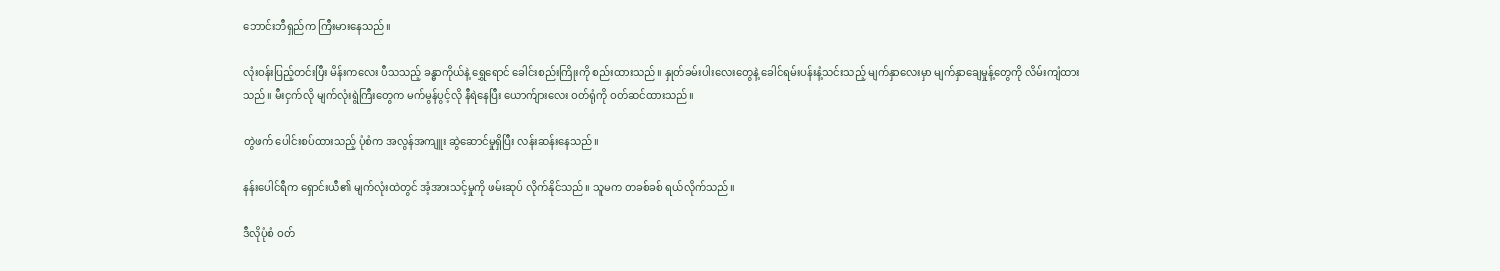ဘောင်းဘီရှည်က ကြီးမားနေသည်။

လုံးဝန်းပြည့်တင်းပြီး မိန်းကလေး ပီသသည့် ခန္ဓာကိုယ်နဲ့ ရွှေရောင် ခေါင်းစည်းကြိုးကို စည်းထားသည်။ နှုတ်ခမ်းပါးလေးတွေနဲ့ ခေါင်ရမ်းပန်းနံ့သင်းသည့် မျက်နှာလေးမှာ မျက်နှာချေမှုန့်တွေကို လိမ်းကျံထားသည်။ မီးငှက်လို မျက်လုံးရွဲကြီးတွေက မက်မွန်ပွင့်လို နီရဲနေပြီး ယောက်ျားလေး ဝတ်ရုံကို ဝတ်ဆင်ထားသည်။

တွဲဖက် ပေါင်းစပ်ထားသည့် ပုံစံက အလွန်အကျူး ဆွဲဆောင်မှုရှိပြီး လန်းဆန်းနေသည်။

နန်းပေါင်ရီက ရှောင်းယီ၏ မျက်လုံးထဲတွင် အံ့အားသင့်မှုကို ဖမ်းဆုပ် လိုက်နိုင်သည်။ သူမက တခစ်ခစ် ရယ်လိုက်သည်။

ဒီလိုပုံစံ ဝတ်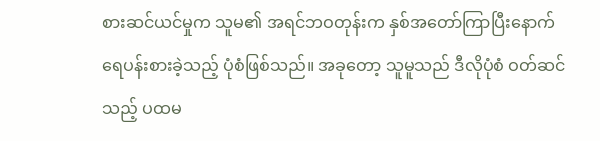စားဆင်ယင်မှုက သူမ၏ အရင်ဘဝတုန်းက နှစ်အတော်ကြာပြီးနောက် ရေပန်းစားခဲ့သည့် ပုံစံဖြစ်သည်။ အခုတော့ သူမူသည် ဒီလိုပုံစံ ဝတ်ဆင်သည့် ပထမ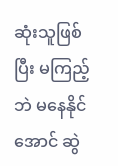ဆုံးသူဖြစ်ပြီး မကြည့်ဘဲ မနေနိုင်အောင် ဆွဲ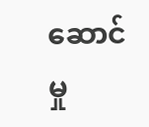ဆောင်မှု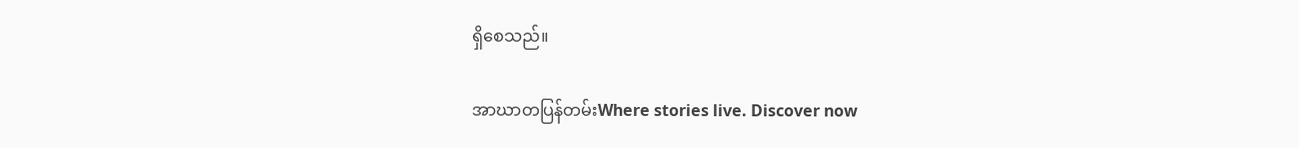ရှိစေသည်။

အာဃာတပြန်တမ်းWhere stories live. Discover now